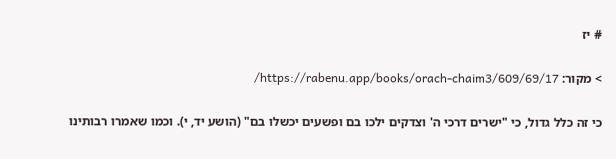# יז

> מקור: https://rabenu.app/books/orach-chaim3/609/69/17/

כי זה כלל גדול, כי "ישרים דרכי ה' וצדקים ילכו בם ופשעים יכשלו בם" (הושע יד, י). וכמו שאמרו רבותינו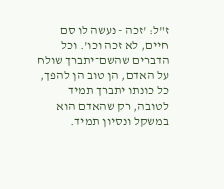ז"ל: 'זכה - נעשה לו סם חיים, לא זכה וכו'. וכל הדברים שהשם־יתברך שולח על האדם, הן טוב הן להפך, כל כונתו יתברך תמיד לטובה, רק שהאדם הוא במשקל ונסיון תמיד.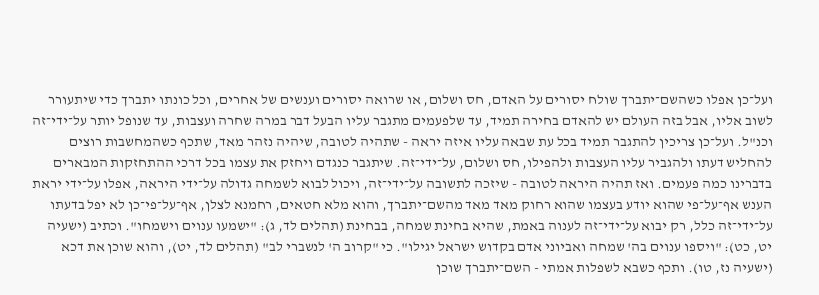ועל־כן אפלו כשהשם־יתברך שולח יסורים על האדם, חס ושלום, או שרואה יסורים וענשים של אחרים, וכל כונתו יתברך כדי שיתעורר לשוב אליו, אבל בזה העולם יש להאדם בחירה תמיד, עד שלפעמים מתגבר עליו הבעל דבר במרה שחרה ועצבות, עד שנופל יותר על־ידי־זה וכנ"ל. ועל־כן צריכין להתגבר תמיד בכל עת שבאה עליו איזה יראה - שתהיה לטובה, שיהיה נזהר מאד, שתכף כשהמחשבות רוצים להחליש דעתו ולהגביר עליו העצבות ולהפילו, חס ושלום, על־ידי־זה. שיתגבר כנגדם ויחזק את עצמו בכל דרכי ההתחזקות המבארים בדברינו כמה פעמים. ואז תהיה היראה לטובה - שיזכה לתשובה על־ידי־זה, ויכול לבוא לשמחה גדולה על־ידי היראה, אפלו על־ידי יראת הענש אף־על־פי שהוא יודע בעצמו שהוא רחוק מאד מאד מהשם־יתברך, והוא מלא חטאים, רחמנא לצלן, אף־על־פי־כן לא יפל בדעתו על־ידי־זה כלל, רק יבוא על־ידי־זה לענוה באמת, שהיא בחינת שמחה, בבחינת (תהלים לד, ג): "ישמעו ענוים וישמחו". וכתיב (ישעיה יט, כט): "ויספו ענוים בה' שמחה ואביוני אדם בקדוש ישראל יגילו". כי "קרוב ה' לנשברי לב" (תהלים לד, יט), והוא שוכן את דכא (ישעיה נז, טו). ותכף כשבא לשפלות אמתי - השם־יתברך שוכן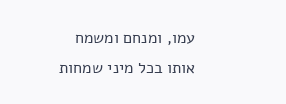עמו, ומנחם ומשמח אותו בכל מיני שמחות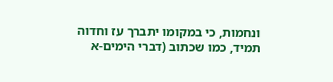ונחמות, כי במקומו יתברך עז וחדוה תמיד, כמו שכתוב (דברי הימים-א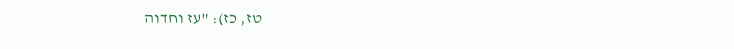טז, כז): "עז וחדוה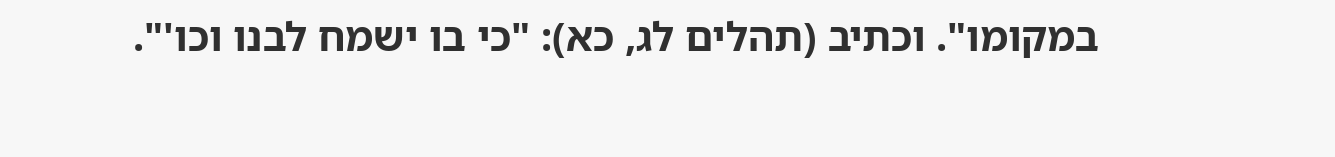במקומו". וכתיב (תהלים לג, כא): "כי בו ישמח לבנו וכו'".